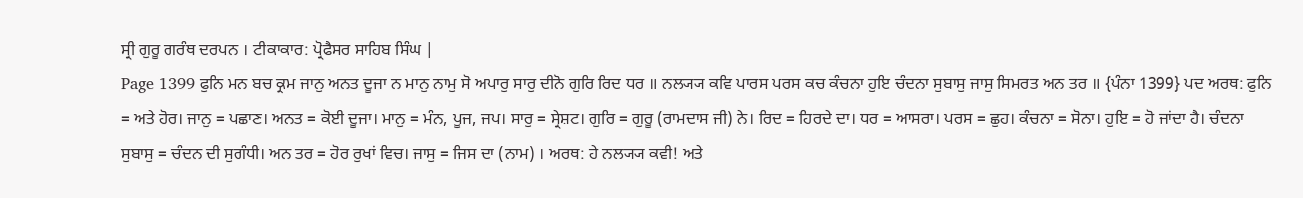ਸ੍ਰੀ ਗੁਰੂ ਗਰੰਥ ਦਰਪਨ । ਟੀਕਾਕਾਰ: ਪ੍ਰੋਫੈਸਰ ਸਾਹਿਬ ਸਿੰਘ |
Page 1399 ਫੁਨਿ ਮਨ ਬਚ ਕ੍ਰਮ ਜਾਨੁ ਅਨਤ ਦੂਜਾ ਨ ਮਾਨੁ ਨਾਮੁ ਸੋ ਅਪਾਰੁ ਸਾਰੁ ਦੀਨੋ ਗੁਰਿ ਰਿਦ ਧਰ ॥ ਨਲ੍ਯ੍ਯ ਕਵਿ ਪਾਰਸ ਪਰਸ ਕਚ ਕੰਚਨਾ ਹੁਇ ਚੰਦਨਾ ਸੁਬਾਸੁ ਜਾਸੁ ਸਿਮਰਤ ਅਨ ਤਰ ॥ {ਪੰਨਾ 1399} ਪਦ ਅਰਥ: ਫੁਨਿ = ਅਤੇ ਹੋਰ। ਜਾਨੁ = ਪਛਾਣ। ਅਨਤ = ਕੋਈ ਦੂਜਾ। ਮਾਨੁ = ਮੰਨ, ਪੂਜ, ਜਪ। ਸਾਰੁ = ਸ੍ਰੇਸ਼ਟ। ਗੁਰਿ = ਗੁਰੂ (ਰਾਮਦਾਸ ਜੀ) ਨੇ। ਰਿਦ = ਹਿਰਦੇ ਦਾ। ਧਰ = ਆਸਰਾ। ਪਰਸ = ਛੁਹ। ਕੰਚਨਾ = ਸੋਨਾ। ਹੁਇ = ਹੋ ਜਾਂਦਾ ਹੈ। ਚੰਦਨਾ ਸੁਬਾਸੁ = ਚੰਦਨ ਦੀ ਸੁਗੰਧੀ। ਅਨ ਤਰ = ਹੋਰ ਰੁਖਾਂ ਵਿਚ। ਜਾਸੁ = ਜਿਸ ਦਾ (ਨਾਮ) । ਅਰਥ: ਹੇ ਨਲ੍ਯ੍ਯ ਕਵੀ! ਅਤੇ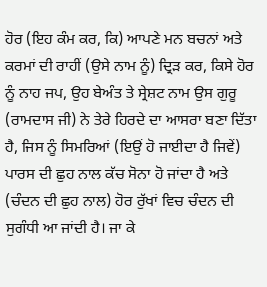ਹੋਰ (ਇਹ ਕੰਮ ਕਰ, ਕਿ) ਆਪਣੇ ਮਨ ਬਚਨਾਂ ਅਤੇ ਕਰਮਾਂ ਦੀ ਰਾਹੀਂ (ਉਸੇ ਨਾਮ ਨੂੰ) ਦ੍ਰਿੜ ਕਰ, ਕਿਸੇ ਹੋਰ ਨੂੰ ਨਾਹ ਜਪ, ਉਹ ਬੇਅੰਤ ਤੇ ਸ੍ਰੇਸ਼ਟ ਨਾਮ ਉਸ ਗੁਰੂ (ਰਾਮਦਾਸ ਜੀ) ਨੇ ਤੇਰੇ ਹਿਰਦੇ ਦਾ ਆਸਰਾ ਬਣਾ ਦਿੱਤਾ ਹੈ, ਜਿਸ ਨੂੰ ਸਿਮਰਿਆਂ (ਇਉਂ ਹੋ ਜਾਈਦਾ ਹੈ ਜਿਵੇਂ) ਪਾਰਸ ਦੀ ਛੁਹ ਨਾਲ ਕੱਚ ਸੋਨਾ ਹੋ ਜਾਂਦਾ ਹੈ ਅਤੇ (ਚੰਦਨ ਦੀ ਛੁਹ ਨਾਲ) ਹੋਰ ਰੁੱਖਾਂ ਵਿਚ ਚੰਦਨ ਦੀ ਸੁਗੰਧੀ ਆ ਜਾਂਦੀ ਹੈ। ਜਾ ਕੇ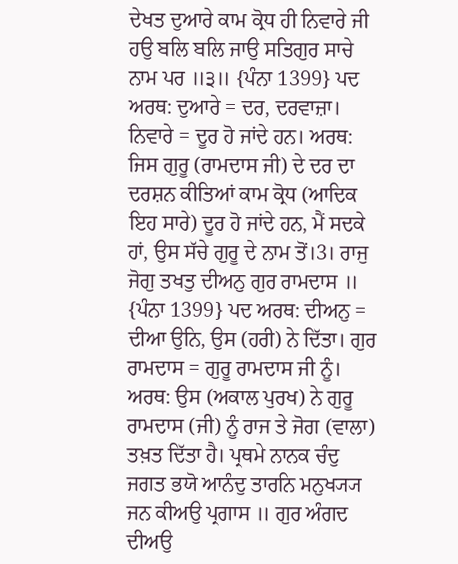ਦੇਖਤ ਦੁਆਰੇ ਕਾਮ ਕ੍ਰੋਧ ਹੀ ਨਿਵਾਰੇ ਜੀ ਹਉ ਬਲਿ ਬਲਿ ਜਾਉ ਸਤਿਗੁਰ ਸਾਚੇ ਨਾਮ ਪਰ ॥੩॥ {ਪੰਨਾ 1399} ਪਦ ਅਰਥ: ਦੁਆਰੇ = ਦਰ, ਦਰਵਾਜ਼ਾ। ਨਿਵਾਰੇ = ਦੂਰ ਹੋ ਜਾਂਦੇ ਹਨ। ਅਰਥ: ਜਿਸ ਗੁਰੂ (ਰਾਮਦਾਸ ਜੀ) ਦੇ ਦਰ ਦਾ ਦਰਸ਼ਨ ਕੀਤਿਆਂ ਕਾਮ ਕ੍ਰੋਧ (ਆਦਿਕ ਇਹ ਸਾਰੇ) ਦੂਰ ਹੋ ਜਾਂਦੇ ਹਨ, ਮੈਂ ਸਦਕੇ ਹਾਂ, ਉਸ ਸੱਚੇ ਗੁਰੂ ਦੇ ਨਾਮ ਤੋਂ।3। ਰਾਜੁ ਜੋਗੁ ਤਖਤੁ ਦੀਅਨੁ ਗੁਰ ਰਾਮਦਾਸ ॥ {ਪੰਨਾ 1399} ਪਦ ਅਰਥ: ਦੀਅਨੁ = ਦੀਆ ਉਨਿ, ਉਸ (ਹਰੀ) ਨੇ ਦਿੱਤਾ। ਗੁਰ ਰਾਮਦਾਸ = ਗੁਰੂ ਰਾਮਦਾਸ ਜੀ ਨੂੰ। ਅਰਥ: ਉਸ (ਅਕਾਲ ਪੁਰਖ) ਨੇ ਗੁਰੂ ਰਾਮਦਾਸ (ਜੀ) ਨੂੰ ਰਾਜ ਤੇ ਜੋਗ (ਵਾਲਾ) ਤਖ਼ਤ ਦਿੱਤਾ ਹੈ। ਪ੍ਰਥਮੇ ਨਾਨਕ ਚੰਦੁ ਜਗਤ ਭਯੋ ਆਨੰਦੁ ਤਾਰਨਿ ਮਨੁਖ੍ਯ੍ਯ ਜਨ ਕੀਅਉ ਪ੍ਰਗਾਸ ॥ ਗੁਰ ਅੰਗਦ ਦੀਅਉ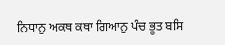ਨਿਧਾਨੁ ਅਕਥ ਕਥਾ ਗਿਆਨੁ ਪੰਚ ਭੂਤ ਬਸਿ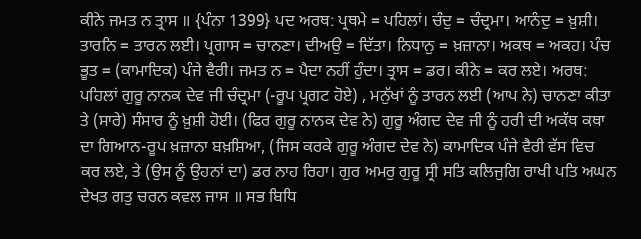ਕੀਨੇ ਜਮਤ ਨ ਤ੍ਰਾਸ ॥ {ਪੰਨਾ 1399} ਪਦ ਅਰਥ: ਪ੍ਰਥਮੇ = ਪਹਿਲਾਂ। ਚੰਦੁ = ਚੰਦ੍ਰਮਾ। ਆਨੰਦੁ = ਖ਼ੁਸ਼ੀ। ਤਾਰਨਿ = ਤਾਰਨ ਲਈ। ਪ੍ਰਗਾਸ = ਚਾਨਣਾ। ਦੀਅਉ = ਦਿੱਤਾ। ਨਿਧਾਨੁ = ਖ਼ਜ਼ਾਨਾ। ਅਕਥ = ਅਕਹ। ਪੰਚ ਭੂਤ = (ਕਾਮਾਦਿਕ) ਪੰਜੇ ਵੈਰੀ। ਜਮਤ ਨ = ਪੈਦਾ ਨਹੀਂ ਹੁੰਦਾ। ਤ੍ਰਾਸ = ਡਰ। ਕੀਨੇ = ਕਰ ਲਏ। ਅਰਥ: ਪਹਿਲਾਂ ਗੁਰੂ ਨਾਨਕ ਦੇਵ ਜੀ ਚੰਦ੍ਰਮਾ (-ਰੂਪ ਪ੍ਰਗਟ ਹੋਏ) , ਮਨੁੱਖਾਂ ਨੂੰ ਤਾਰਨ ਲਈ (ਆਪ ਨੇ) ਚਾਨਣਾ ਕੀਤਾ ਤੇ (ਸਾਰੇ) ਸੰਸਾਰ ਨੂੰ ਖ਼ੁਸ਼ੀ ਹੋਈ। (ਫਿਰ ਗੁਰੂ ਨਾਨਕ ਦੇਵ ਨੇ) ਗੁਰੂ ਅੰਗਦ ਦੇਵ ਜੀ ਨੂੰ ਹਰੀ ਦੀ ਅਕੱਥ ਕਥਾ ਦਾ ਗਿਆਨ-ਰੂਪ ਖ਼ਜ਼ਾਨਾ ਬਖ਼ਸ਼ਿਆ, (ਜਿਸ ਕਰਕੇ ਗੁਰੂ ਅੰਗਦ ਦੇਵ ਨੇ) ਕਾਮਾਦਿਕ ਪੰਜੇ ਵੈਰੀ ਵੱਸ ਵਿਚ ਕਰ ਲਏ, ਤੇ (ਉਸ ਨੂੰ ਉਹਨਾਂ ਦਾ) ਡਰ ਨਾਹ ਰਿਹਾ। ਗੁਰ ਅਮਰੁ ਗੁਰੂ ਸ੍ਰੀ ਸਤਿ ਕਲਿਜੁਗਿ ਰਾਖੀ ਪਤਿ ਅਘਨ ਦੇਖਤ ਗਤੁ ਚਰਨ ਕਵਲ ਜਾਸ ॥ ਸਭ ਬਿਧਿ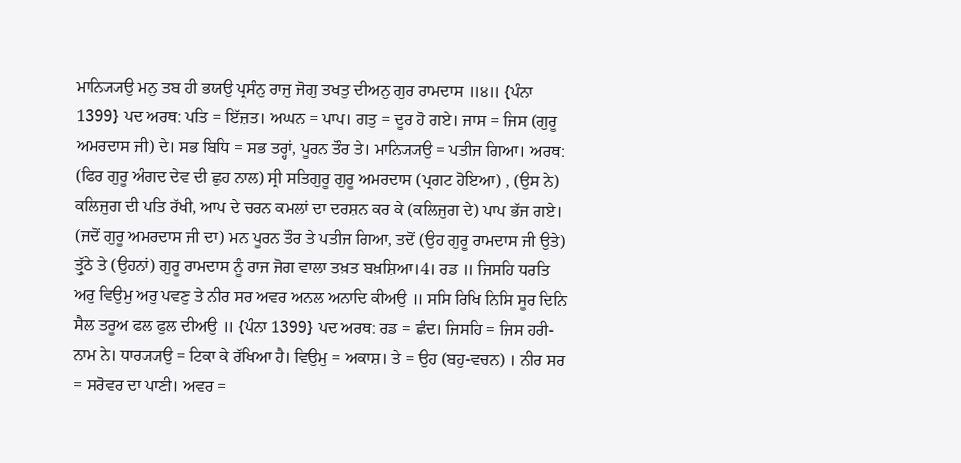ਮਾਨ੍ਯ੍ਯਿਉ ਮਨੁ ਤਬ ਹੀ ਭਯਉ ਪ੍ਰਸੰਨੁ ਰਾਜੁ ਜੋਗੁ ਤਖਤੁ ਦੀਅਨੁ ਗੁਰ ਰਾਮਦਾਸ ॥੪॥ {ਪੰਨਾ 1399} ਪਦ ਅਰਥ: ਪਤਿ = ਇੱਜ਼ਤ। ਅਘਨ = ਪਾਪ। ਗਤੁ = ਦੂਰ ਹੋ ਗਏ। ਜਾਸ = ਜਿਸ (ਗੁਰੂ ਅਮਰਦਾਸ ਜੀ) ਦੇ। ਸਭ ਬਿਧਿ = ਸਭ ਤਰ੍ਹਾਂ, ਪੂਰਨ ਤੌਰ ਤੇ। ਮਾਨ੍ਯ੍ਯਿਉ = ਪਤੀਜ ਗਿਆ। ਅਰਥ: (ਫਿਰ ਗੁਰੂ ਅੰਗਦ ਦੇਵ ਦੀ ਛੁਹ ਨਾਲ) ਸ੍ਰੀ ਸਤਿਗੁਰੂ ਗੁਰੂ ਅਮਰਦਾਸ (ਪ੍ਰਗਟ ਹੋਇਆ) , (ਉਸ ਨੇ) ਕਲਿਜੁਗ ਦੀ ਪਤਿ ਰੱਖੀ, ਆਪ ਦੇ ਚਰਨ ਕਮਲਾਂ ਦਾ ਦਰਸ਼ਨ ਕਰ ਕੇ (ਕਲਿਜੁਗ ਦੇ) ਪਾਪ ਭੱਜ ਗਏ। (ਜਦੋਂ ਗੁਰੂ ਅਮਰਦਾਸ ਜੀ ਦਾ) ਮਨ ਪੂਰਨ ਤੌਰ ਤੇ ਪਤੀਜ ਗਿਆ, ਤਦੋਂ (ਉਹ ਗੁਰੂ ਰਾਮਦਾਸ ਜੀ ਉਤੇ) ਤ੍ਰੁੱਠੇ ਤੇ (ਉਹਨਾਂ) ਗੁਰੂ ਰਾਮਦਾਸ ਨੂੰ ਰਾਜ ਜੋਗ ਵਾਲਾ ਤਖ਼ਤ ਬਖ਼ਸ਼ਿਆ।4। ਰਡ ॥ ਜਿਸਹਿ ਧਰਤਿ ਅਰੁ ਵਿਉਮੁ ਅਰੁ ਪਵਣੁ ਤੇ ਨੀਰ ਸਰ ਅਵਰ ਅਨਲ ਅਨਾਦਿ ਕੀਅਉ ॥ ਸਸਿ ਰਿਖਿ ਨਿਸਿ ਸੂਰ ਦਿਨਿ ਸੈਲ ਤਰੂਅ ਫਲ ਫੁਲ ਦੀਅਉ ॥ {ਪੰਨਾ 1399} ਪਦ ਅਰਥ: ਰਡ = ਛੰਦ। ਜਿਸਹਿ = ਜਿਸ ਹਰੀ-ਨਾਮ ਨੇ। ਧਾਰ੍ਯ੍ਯਉ = ਟਿਕਾ ਕੇ ਰੱਖਿਆ ਹੈ। ਵਿਉਮੁ = ਅਕਾਸ਼। ਤੇ = ਉਹ (ਬਹੁ-ਵਚਨ) । ਨੀਰ ਸਰ = ਸਰੋਵਰ ਦਾ ਪਾਣੀ। ਅਵਰ =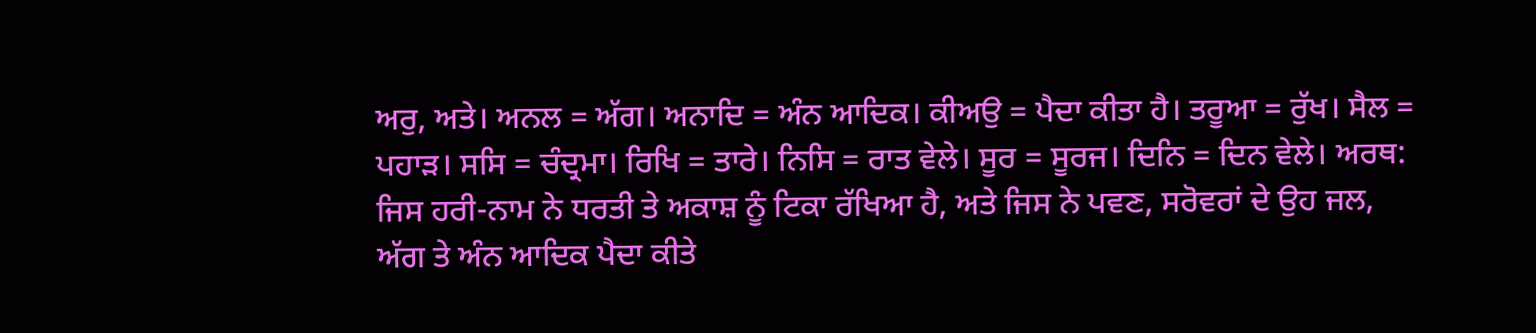ਅਰੁ, ਅਤੇ। ਅਨਲ = ਅੱਗ। ਅਨਾਦਿ = ਅੰਨ ਆਦਿਕ। ਕੀਅਉ = ਪੈਦਾ ਕੀਤਾ ਹੈ। ਤਰੂਆ = ਰੁੱਖ। ਸੈਲ = ਪਹਾੜ। ਸਸਿ = ਚੰਦ੍ਰਮਾ। ਰਿਖਿ = ਤਾਰੇ। ਨਿਸਿ = ਰਾਤ ਵੇਲੇ। ਸੂਰ = ਸੂਰਜ। ਦਿਨਿ = ਦਿਨ ਵੇਲੇ। ਅਰਥ: ਜਿਸ ਹਰੀ-ਨਾਮ ਨੇ ਧਰਤੀ ਤੇ ਅਕਾਸ਼ ਨੂੰ ਟਿਕਾ ਰੱਖਿਆ ਹੈ, ਅਤੇ ਜਿਸ ਨੇ ਪਵਣ, ਸਰੋਵਰਾਂ ਦੇ ਉਹ ਜਲ, ਅੱਗ ਤੇ ਅੰਨ ਆਦਿਕ ਪੈਦਾ ਕੀਤੇ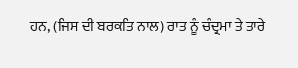ਹਨ, (ਜਿਸ ਦੀ ਬਰਕਤਿ ਨਾਲ) ਰਾਤ ਨੂੰ ਚੰਦ੍ਰਮਾ ਤੇ ਤਾਰੇ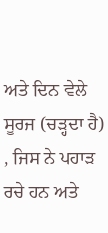ਅਤੇ ਦਿਨ ਵੇਲੇ ਸੂਰਜ (ਚੜ੍ਹਦਾ ਹੈ) , ਜਿਸ ਨੇ ਪਹਾੜ ਰਚੇ ਹਨ ਅਤੇ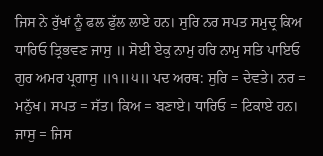ਜਿਸ ਨੇ ਰੁੱਖਾਂ ਨੂੰ ਫਲ ਫੁੱਲ ਲਾਏ ਹਨ। ਸੁਰਿ ਨਰ ਸਪਤ ਸਮੁਦ੍ਰ ਕਿਅ ਧਾਰਿਓ ਤ੍ਰਿਭਵਣ ਜਾਸੁ ॥ ਸੋਈ ਏਕੁ ਨਾਮੁ ਹਰਿ ਨਾਮੁ ਸਤਿ ਪਾਇਓ ਗੁਰ ਅਮਰ ਪ੍ਰਗਾਸੁ ॥੧॥੫॥ ਪਦ ਅਰਥ: ਸੁਰਿ = ਦੇਵਤੇ। ਨਰ = ਮਨੁੱਖ। ਸਪਤ = ਸੱਤ। ਕਿਅ = ਬਣਾਏ। ਧਾਰਿਓ = ਟਿਕਾਏ ਹਨ। ਜਾਸੁ = ਜਿਸ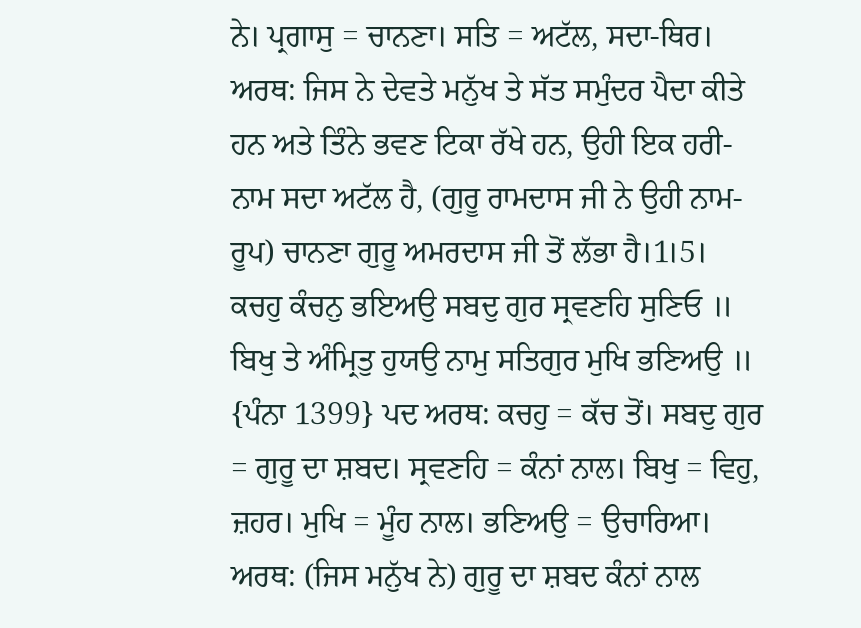ਨੇ। ਪ੍ਰਗਾਸੁ = ਚਾਨਣਾ। ਸਤਿ = ਅਟੱਲ, ਸਦਾ-ਥਿਰ। ਅਰਥ: ਜਿਸ ਨੇ ਦੇਵਤੇ ਮਨੁੱਖ ਤੇ ਸੱਤ ਸਮੁੰਦਰ ਪੈਦਾ ਕੀਤੇ ਹਨ ਅਤੇ ਤਿੰਨੇ ਭਵਣ ਟਿਕਾ ਰੱਖੇ ਹਨ, ਉਹੀ ਇਕ ਹਰੀ-ਨਾਮ ਸਦਾ ਅਟੱਲ ਹੈ, (ਗੁਰੂ ਰਾਮਦਾਸ ਜੀ ਨੇ ਉਹੀ ਨਾਮ-ਰੂਪ) ਚਾਨਣਾ ਗੁਰੂ ਅਮਰਦਾਸ ਜੀ ਤੋਂ ਲੱਭਾ ਹੈ।1।5। ਕਚਹੁ ਕੰਚਨੁ ਭਇਅਉ ਸਬਦੁ ਗੁਰ ਸ੍ਰਵਣਹਿ ਸੁਣਿਓ ॥ ਬਿਖੁ ਤੇ ਅੰਮ੍ਰਿਤੁ ਹੁਯਉ ਨਾਮੁ ਸਤਿਗੁਰ ਮੁਖਿ ਭਣਿਅਉ ॥ {ਪੰਨਾ 1399} ਪਦ ਅਰਥ: ਕਚਹੁ = ਕੱਚ ਤੋਂ। ਸਬਦੁ ਗੁਰ = ਗੁਰੂ ਦਾ ਸ਼ਬਦ। ਸ੍ਰਵਣਹਿ = ਕੰਨਾਂ ਨਾਲ। ਬਿਖੁ = ਵਿਹੁ, ਜ਼ਹਰ। ਮੁਖਿ = ਮੂੰਹ ਨਾਲ। ਭਣਿਅਉ = ਉਚਾਰਿਆ। ਅਰਥ: (ਜਿਸ ਮਨੁੱਖ ਨੇ) ਗੁਰੂ ਦਾ ਸ਼ਬਦ ਕੰਨਾਂ ਨਾਲ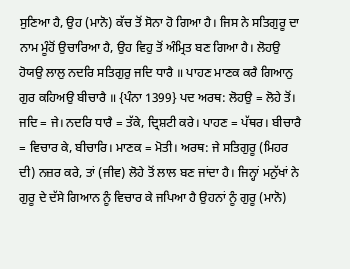ਸੁਣਿਆ ਹੈ, ਉਹ (ਮਾਨੋ) ਕੱਚ ਤੋਂ ਸੋਨਾ ਹੋ ਗਿਆ ਹੈ। ਜਿਸ ਨੇ ਸਤਿਗੁਰੂ ਦਾ ਨਾਮ ਮੂੰਹੋਂ ਉਚਾਰਿਆ ਹੈ, ਉਹ ਵਿਹੁ ਤੋਂ ਅੰਮ੍ਰਿਤ ਬਣ ਗਿਆ ਹੈ। ਲੋਹਉ ਹੋਯਉ ਲਾਲੁ ਨਦਰਿ ਸਤਿਗੁਰੁ ਜਦਿ ਧਾਰੈ ॥ ਪਾਹਣ ਮਾਣਕ ਕਰੈ ਗਿਆਨੁ ਗੁਰ ਕਹਿਅਉ ਬੀਚਾਰੈ ॥ {ਪੰਨਾ 1399} ਪਦ ਅਰਥ: ਲੋਹਉ = ਲੋਹੇ ਤੋਂ। ਜਦਿ = ਜੇ। ਨਦਰਿ ਧਾਰੈ = ਤੱਕੇ, ਦ੍ਰਿਸ਼ਟੀ ਕਰੇ। ਪਾਹਣ = ਪੱਥਰ। ਬੀਚਾਰੈ = ਵਿਚਾਰ ਕੇ, ਬੀਚਾਰਿ। ਮਾਣਕ = ਮੋਤੀ। ਅਰਥ: ਜੇ ਸਤਿਗੁਰੂ (ਮਿਹਰ ਦੀ) ਨਜ਼ਰ ਕਰੇ, ਤਾਂ (ਜੀਵ) ਲੋਹੇ ਤੋਂ ਲਾਲ ਬਣ ਜਾਂਦਾ ਹੈ। ਜਿਨ੍ਹਾਂ ਮਨੁੱਖਾਂ ਨੇ ਗੁਰੂ ਦੇ ਦੱਸੇ ਗਿਆਨ ਨੂੰ ਵਿਚਾਰ ਕੇ ਜਪਿਆ ਹੈ ਉਹਨਾਂ ਨੂੰ ਗੁਰੂ (ਮਾਨੋ)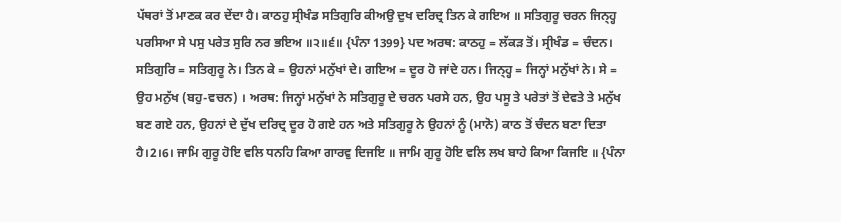ਪੱਥਰਾਂ ਤੋਂ ਮਾਣਕ ਕਰ ਦੇਂਦਾ ਹੈ। ਕਾਠਹੁ ਸ੍ਰੀਖੰਡ ਸਤਿਗੁਰਿ ਕੀਅਉ ਦੁਖ ਦਰਿਦ੍ਰ ਤਿਨ ਕੇ ਗਇਅ ॥ ਸਤਿਗੁਰੂ ਚਰਨ ਜਿਨ੍ਹ੍ਹ ਪਰਸਿਆ ਸੇ ਪਸੁ ਪਰੇਤ ਸੁਰਿ ਨਰ ਭਇਅ ॥੨॥੬॥ {ਪੰਨਾ 1399} ਪਦ ਅਰਥ: ਕਾਠਹੁ = ਲੱਕੜ ਤੋਂ। ਸ੍ਰੀਖੰਡ = ਚੰਦਨ। ਸਤਿਗੁਰਿ = ਸਤਿਗੁਰੂ ਨੇ। ਤਿਨ ਕੇ = ਉਹਨਾਂ ਮਨੁੱਖਾਂ ਦੇ। ਗਇਅ = ਦੂਰ ਹੋ ਜਾਂਦੇ ਹਨ। ਜਿਨ੍ਹ੍ਹ = ਜਿਨ੍ਹਾਂ ਮਨੁੱਖਾਂ ਨੇ। ਸੇ = ਉਹ ਮਨੁੱਖ (ਬਹੁ-ਵਚਨ) । ਅਰਥ: ਜਿਨ੍ਹਾਂ ਮਨੁੱਖਾਂ ਨੇ ਸਤਿਗੁਰੂ ਦੇ ਚਰਨ ਪਰਸੇ ਹਨ, ਉਹ ਪਸੂ ਤੇ ਪਰੇਤਾਂ ਤੋਂ ਦੇਵਤੇ ਤੇ ਮਨੁੱਖ ਬਣ ਗਏ ਹਨ, ਉਹਨਾਂ ਦੇ ਦੁੱਖ ਦਰਿਦ੍ਰ ਦੂਰ ਹੋ ਗਏ ਹਨ ਅਤੇ ਸਤਿਗੁਰੂ ਨੇ ਉਹਨਾਂ ਨੂੰ (ਮਾਨੋ) ਕਾਠ ਤੋਂ ਚੰਦਨ ਬਣਾ ਦਿਤਾ ਹੈ।2।6। ਜਾਮਿ ਗੁਰੂ ਹੋਇ ਵਲਿ ਧਨਹਿ ਕਿਆ ਗਾਰਵੁ ਦਿਜਇ ॥ ਜਾਮਿ ਗੁਰੂ ਹੋਇ ਵਲਿ ਲਖ ਬਾਹੇ ਕਿਆ ਕਿਜਇ ॥ {ਪੰਨਾ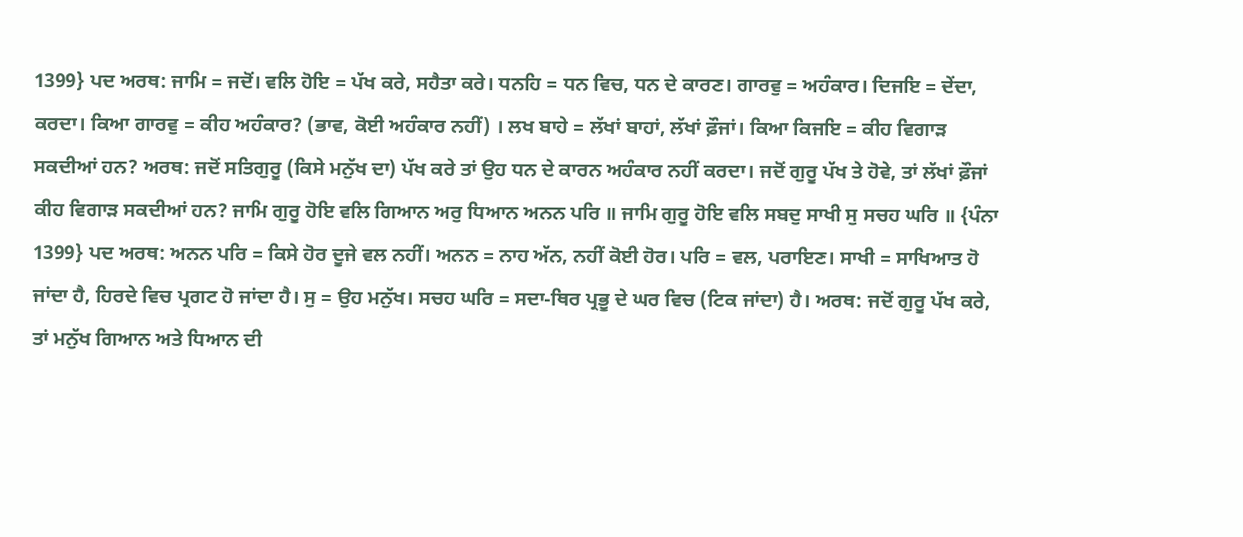1399} ਪਦ ਅਰਥ: ਜਾਮਿ = ਜਦੋਂ। ਵਲਿ ਹੋਇ = ਪੱਖ ਕਰੇ, ਸਹੈਤਾ ਕਰੇ। ਧਨਹਿ = ਧਨ ਵਿਚ, ਧਨ ਦੇ ਕਾਰਣ। ਗਾਰਵੁ = ਅਹੰਕਾਰ। ਦਿਜਇ = ਦੇਂਦਾ, ਕਰਦਾ। ਕਿਆ ਗਾਰਵੁ = ਕੀਹ ਅਹੰਕਾਰ? (ਭਾਵ, ਕੋਈ ਅਹੰਕਾਰ ਨਹੀਂ) । ਲਖ ਬਾਹੇ = ਲੱਖਾਂ ਬਾਹਾਂ, ਲੱਖਾਂ ਫ਼ੌਜਾਂ। ਕਿਆ ਕਿਜਇ = ਕੀਹ ਵਿਗਾੜ ਸਕਦੀਆਂ ਹਨ? ਅਰਥ: ਜਦੋਂ ਸਤਿਗੁਰੂ (ਕਿਸੇ ਮਨੁੱਖ ਦਾ) ਪੱਖ ਕਰੇ ਤਾਂ ਉਹ ਧਨ ਦੇ ਕਾਰਨ ਅਹੰਕਾਰ ਨਹੀਂ ਕਰਦਾ। ਜਦੋਂ ਗੁਰੂ ਪੱਖ ਤੇ ਹੋਵੇ, ਤਾਂ ਲੱਖਾਂ ਫ਼ੌਜਾਂ ਕੀਹ ਵਿਗਾੜ ਸਕਦੀਆਂ ਹਨ? ਜਾਮਿ ਗੁਰੂ ਹੋਇ ਵਲਿ ਗਿਆਨ ਅਰੁ ਧਿਆਨ ਅਨਨ ਪਰਿ ॥ ਜਾਮਿ ਗੁਰੂ ਹੋਇ ਵਲਿ ਸਬਦੁ ਸਾਖੀ ਸੁ ਸਚਹ ਘਰਿ ॥ {ਪੰਨਾ 1399} ਪਦ ਅਰਥ: ਅਨਨ ਪਰਿ = ਕਿਸੇ ਹੋਰ ਦੂਜੇ ਵਲ ਨਹੀਂ। ਅਨਨ = ਨਾਹ ਅੱਨ, ਨਹੀਂ ਕੋਈ ਹੋਰ। ਪਰਿ = ਵਲ, ਪਰਾਇਣ। ਸਾਖੀ = ਸਾਖਿਆਤ ਹੋ ਜਾਂਦਾ ਹੈ, ਹਿਰਦੇ ਵਿਚ ਪ੍ਰਗਟ ਹੋ ਜਾਂਦਾ ਹੈ। ਸੁ = ਉਹ ਮਨੁੱਖ। ਸਚਹ ਘਰਿ = ਸਦਾ-ਥਿਰ ਪ੍ਰਭੂ ਦੇ ਘਰ ਵਿਚ (ਟਿਕ ਜਾਂਦਾ) ਹੈ। ਅਰਥ: ਜਦੋਂ ਗੁਰੂ ਪੱਖ ਕਰੇ, ਤਾਂ ਮਨੁੱਖ ਗਿਆਨ ਅਤੇ ਧਿਆਨ ਦੀ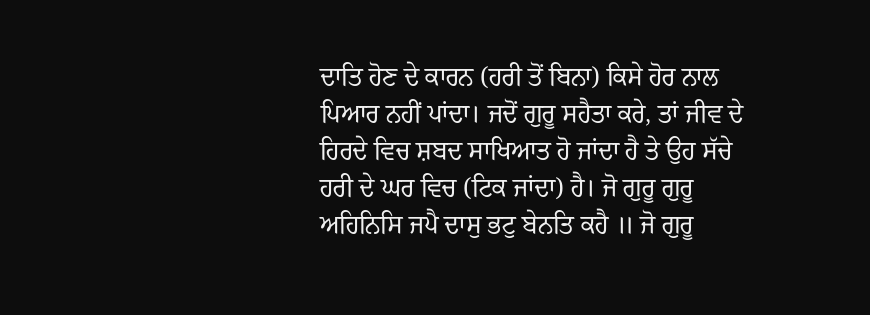ਦਾਤਿ ਹੋਣ ਦੇ ਕਾਰਨ (ਹਰੀ ਤੋਂ ਬਿਨਾ) ਕਿਸੇ ਹੋਰ ਨਾਲ ਪਿਆਰ ਨਹੀਂ ਪਾਂਦਾ। ਜਦੋਂ ਗੁਰੂ ਸਹੈਤਾ ਕਰੇ, ਤਾਂ ਜੀਵ ਦੇ ਹਿਰਦੇ ਵਿਚ ਸ਼ਬਦ ਸਾਖਿਆਤ ਹੋ ਜਾਂਦਾ ਹੈ ਤੇ ਉਹ ਸੱਚੇ ਹਰੀ ਦੇ ਘਰ ਵਿਚ (ਟਿਕ ਜਾਂਦਾ) ਹੈ। ਜੋ ਗੁਰੂ ਗੁਰੂ ਅਹਿਨਿਸਿ ਜਪੈ ਦਾਸੁ ਭਟੁ ਬੇਨਤਿ ਕਹੈ ॥ ਜੋ ਗੁਰੂ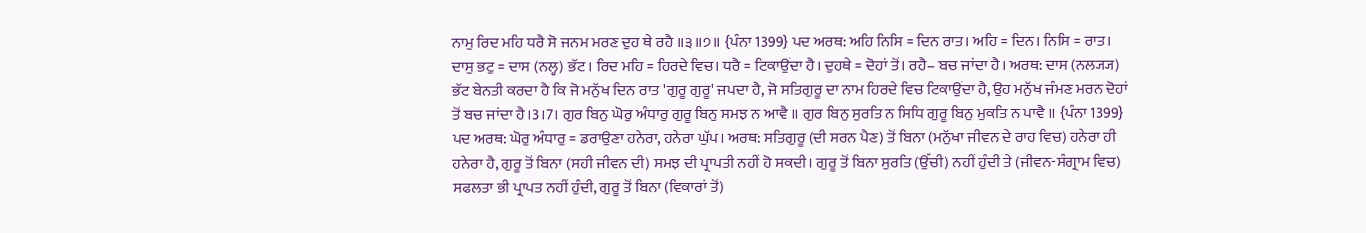ਨਾਮੁ ਰਿਦ ਮਹਿ ਧਰੈ ਸੋ ਜਨਮ ਮਰਣ ਦੁਹ ਥੇ ਰਹੈ ॥੩॥੭॥ {ਪੰਨਾ 1399} ਪਦ ਅਰਥ: ਅਹਿ ਨਿਸਿ = ਦਿਨ ਰਾਤ। ਅਹਿ = ਦਿਨ। ਨਿਸਿ = ਰਾਤ। ਦਾਸੁ ਭਟੁ = ਦਾਸ (ਨਲ੍ਹ) ਭੱਟ। ਰਿਦ ਮਹਿ = ਹਿਰਦੇ ਵਿਚ। ਧਰੈ = ਟਿਕਾਉਂਦਾ ਹੈ। ਦੁਹਥੇ = ਦੋਹਾਂ ਤੋਂ। ਰਹੈ– ਬਚ ਜਾਂਦਾ ਹੈ। ਅਰਥ: ਦਾਸ (ਨਲ੍ਯ੍ਯ) ਭੱਟ ਬੇਨਤੀ ਕਰਦਾ ਹੈ ਕਿ ਜੋ ਮਨੁੱਖ ਦਿਨ ਰਾਤ 'ਗੁਰੂ ਗੁਰੂ' ਜਪਦਾ ਹੈ, ਜੋ ਸਤਿਗੁਰੂ ਦਾ ਨਾਮ ਹਿਰਦੇ ਵਿਚ ਟਿਕਾਉਂਦਾ ਹੈ, ਉਹ ਮਨੁੱਖ ਜੰਮਣ ਮਰਨ ਦੋਹਾਂ ਤੋਂ ਬਚ ਜਾਂਦਾ ਹੈ।3।7। ਗੁਰ ਬਿਨੁ ਘੋਰੁ ਅੰਧਾਰੁ ਗੁਰੂ ਬਿਨੁ ਸਮਝ ਨ ਆਵੈ ॥ ਗੁਰ ਬਿਨੁ ਸੁਰਤਿ ਨ ਸਿਧਿ ਗੁਰੂ ਬਿਨੁ ਮੁਕਤਿ ਨ ਪਾਵੈ ॥ {ਪੰਨਾ 1399} ਪਦ ਅਰਥ: ਘੋਰੁ ਅੰਧਾਰੁ = ਡਰਾਉਣਾ ਹਨੇਰਾ, ਹਨੇਰਾ ਘੁੱਪ। ਅਰਥ: ਸਤਿਗੁਰੂ (ਦੀ ਸਰਨ ਪੈਣ) ਤੋਂ ਬਿਨਾ (ਮਨੁੱਖਾ ਜੀਵਨ ਦੇ ਰਾਹ ਵਿਚ) ਹਨੇਰਾ ਹੀ ਹਨੇਰਾ ਹੈ, ਗੁਰੂ ਤੋਂ ਬਿਨਾ (ਸਹੀ ਜੀਵਨ ਦੀ) ਸਮਝ ਦੀ ਪ੍ਰਾਪਤੀ ਨਹੀਂ ਹੋ ਸਕਦੀ। ਗੁਰੂ ਤੋਂ ਬਿਨਾ ਸੁਰਤਿ (ਉੱਚੀ) ਨਹੀਂ ਹੁੰਦੀ ਤੇ (ਜੀਵਨ-ਸੰਗ੍ਰਾਮ ਵਿਚ) ਸਫਲਤਾ ਭੀ ਪ੍ਰਾਪਤ ਨਹੀਂ ਹੁੰਦੀ, ਗੁਰੂ ਤੋਂ ਬਿਨਾ (ਵਿਕਾਰਾਂ ਤੋਂ)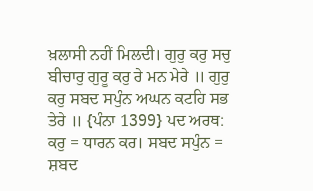ਖ਼ਲਾਸੀ ਨਹੀਂ ਮਿਲਦੀ। ਗੁਰੁ ਕਰੁ ਸਚੁ ਬੀਚਾਰੁ ਗੁਰੂ ਕਰੁ ਰੇ ਮਨ ਮੇਰੇ ॥ ਗੁਰੁ ਕਰੁ ਸਬਦ ਸਪੁੰਨ ਅਘਨ ਕਟਹਿ ਸਭ ਤੇਰੇ ॥ {ਪੰਨਾ 1399} ਪਦ ਅਰਥ: ਕਰੁ = ਧਾਰਨ ਕਰ। ਸਬਦ ਸਪੁੰਨ = ਸ਼ਬਦ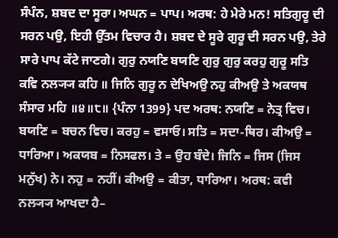ਸੰਪੰਨ, ਸ਼ਬਦ ਦਾ ਸੂਰਾ। ਅਘਨ = ਪਾਪ। ਅਰਥ: ਹੇ ਮੇਰੇ ਮਨ! ਸਤਿਗੁਰੂ ਦੀ ਸਰਨ ਪਉ, ਇਹੀ ਉੱਤਮ ਵਿਚਾਰ ਹੈ। ਸ਼ਬਦ ਦੇ ਸੂਰੇ ਗੁਰੂ ਦੀ ਸਰਨ ਪਉ, ਤੇਰੇ ਸਾਰੇ ਪਾਪ ਕੱਟੇ ਜਾਣਗੇ। ਗੁਰੁ ਨਯਣਿ ਬਯਣਿ ਗੁਰੁ ਗੁਰੁ ਕਰਹੁ ਗੁਰੂ ਸਤਿ ਕਵਿ ਨਲ੍ਯ੍ਯ ਕਹਿ ॥ ਜਿਨਿ ਗੁਰੂ ਨ ਦੇਖਿਅਉ ਨਹੁ ਕੀਅਉ ਤੇ ਅਕਯਥ ਸੰਸਾਰ ਮਹਿ ॥੪॥੮॥ {ਪੰਨਾ 1399} ਪਦ ਅਰਥ: ਨਯਣਿ = ਨੇਤ੍ਰ ਵਿਚ। ਬਯਣਿ = ਬਚਨ ਵਿਚ। ਕਰਹੁ = ਵਸਾਓ। ਸਤਿ = ਸਦਾ-ਥਿਰ। ਕੀਅਉ = ਧਾਰਿਆ। ਅਕਯਬ = ਨਿਸਫਲ। ਤੇ = ਉਹ ਬੰਦੇ। ਜਿਨਿ = ਜਿਸ (ਜਿਸ ਮਨੁੱਖ) ਨੇ। ਨਹੁ = ਨਹੀਂ। ਕੀਅਉ = ਕੀਤਾ, ਧਾਰਿਆ। ਅਰਥ: ਕਵੀ ਨਲ੍ਯ੍ਯ ਆਖਦਾ ਹੈ–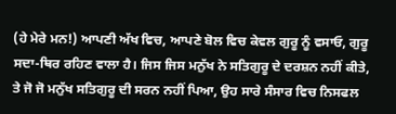(ਹੇ ਮੇਰੇ ਮਨ!) ਆਪਣੀ ਅੱਖ ਵਿਚ, ਆਪਣੇ ਬੋਲ ਵਿਚ ਕੇਵਲ ਗੁਰੂ ਨੂੰ ਵਸਾਓ, ਗੁਰੂ ਸਦਾ-ਥਿਰ ਰਹਿਣ ਵਾਲਾ ਹੈ। ਜਿਸ ਜਿਸ ਮਨੁੱਖ ਨੇ ਸਤਿਗੁਰੂ ਦੇ ਦਰਸ਼ਨ ਨਹੀਂ ਕੀਤੇ, ਤੇ ਜੋ ਜੋ ਮਨੁੱਖ ਸਤਿਗੁਰੂ ਦੀ ਸਰਨ ਨਹੀਂ ਪਿਆ, ਉਹ ਸਾਰੇ ਸੰਸਾਰ ਵਿਚ ਨਿਸਫਲ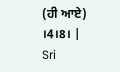(ਹੀ ਆਏ) ।4।8। |
Sri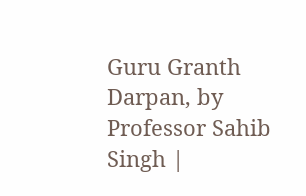Guru Granth Darpan, by Professor Sahib Singh |